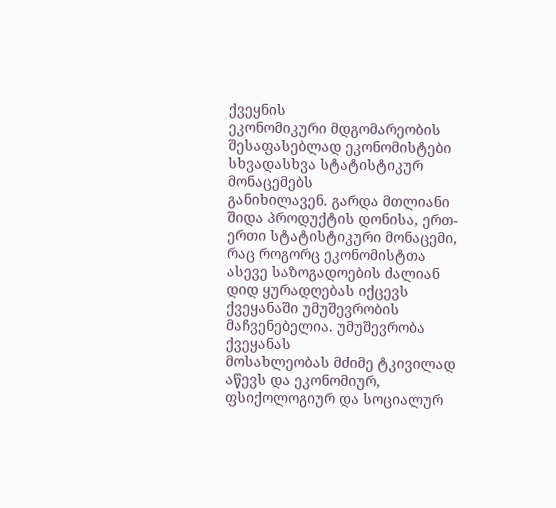ქვეყნის
ეკონომიკური მდგომარეობის შესაფასებლად ეკონომისტები სხვადასხვა სტატისტიკურ მონაცემებს
განიხილავენ. გარდა მთლიანი შიდა პროდუქტის დონისა, ერთ-ერთი სტატისტიკური მონაცემი, რაც როგორც ეკონომისტთა
ასევე საზოგადოების ძალიან დიდ ყურადღებას იქცევს ქვეყანაში უმუშევრობის მაჩვენებელია. უმუშევრობა ქვეყანას
მოსახლეობას მძიმე ტკივილად აწევს და ეკონომიურ, ფსიქოლოგიურ და სოციალურ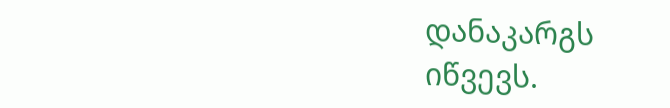დანაკარგს
იწვევს.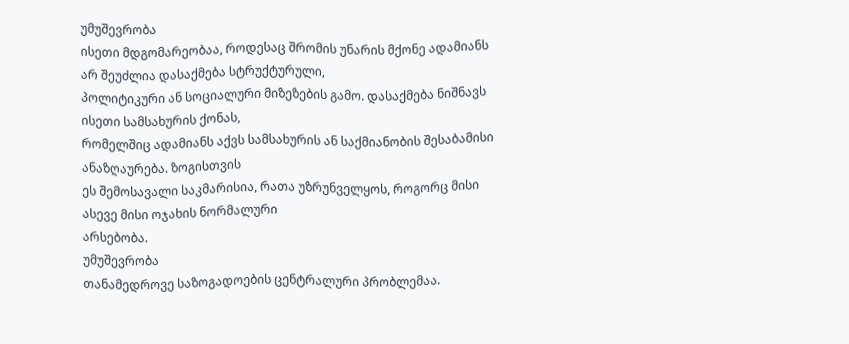უმუშევრობა
ისეთი მდგომარეობაა, როდესაც შრომის უნარის მქონე ადამიანს არ შეუძლია დასაქმება სტრუქტურული,
პოლიტიკური ან სოციალური მიზეზების გამო. დასაქმება ნიშნავს ისეთი სამსახურის ქონას,
რომელშიც ადამიანს აქვს სამსახურის ან საქმიანობის შესაბამისი ანაზღაურება. ზოგისთვის
ეს შემოსავალი საკმარისია, რათა უზრუნველყოს, როგორც მისი ასევე მისი ოჯახის ნორმალური
არსებობა.
უმუშევრობა
თანამედროვე საზოგადოების ცენტრალური პრობლემაა.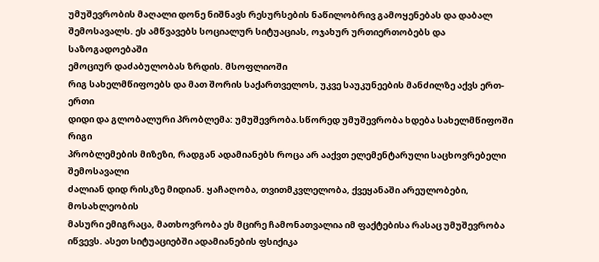უმუშევრობის მაღალი დონე ნიშნავს რესურსების ნაწილობრივ გამოყენებას და დაბალ
შემოსავალს. ეს ამწვავებს სოციალურ სიტუაციას, ოჯახურ ურთიერთობებს და საზოგადოებაში
ემოციურ დაძაბულობას ზრდის. მსოფლიოში
რიგ სახელმწიფოებს და მათ შორის საქართველოს, უკვე საუკუნეების მანძილზე აქვს ერთ-ერთი
დიდი და გლობალური პრობლემა: უმუშევრობა.სწორედ უმუშევრობა ხდება სახელმწიფოში რიგი
პრობლემების მიზეზი, რადგან ადამიანებს როცა არ ააქვთ ელემენტარული საცხოვრებელი შემოსავალი
ძალიან დიდ რისკზე მიდიან. ყაჩაღობა, თვითმკვლელობა, ქვეყანაში არეულობები, მოსახლეობის
მასური ემიგრაცა, მათხოვრობა ეს მცირე ჩამონათვალია იმ ფაქტებისა რასაც უმუშევრობა
იწვევს. ასეთ სიტუაციებში ადამიანების ფსიქიკა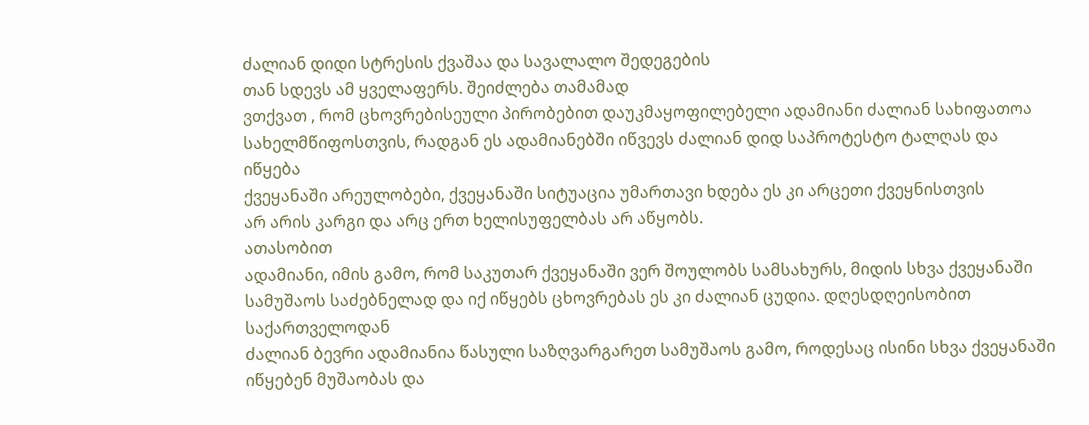ძალიან დიდი სტრესის ქვაშაა და სავალალო შედეგების
თან სდევს ამ ყველაფერს. შეიძლება თამამად
ვთქვათ , რომ ცხოვრებისეული პირობებით დაუკმაყოფილებელი ადამიანი ძალიან სახიფათოა
სახელმწიფოსთვის, რადგან ეს ადამიანებში იწვევს ძალიან დიდ საპროტესტო ტალღას და იწყება
ქვეყანაში არეულობები, ქვეყანაში სიტუაცია უმართავი ხდება ეს კი არცეთი ქვეყნისთვის
არ არის კარგი და არც ერთ ხელისუფელბას არ აწყობს.
ათასობით
ადამიანი, იმის გამო, რომ საკუთარ ქვეყანაში ვერ შოულობს სამსახურს, მიდის სხვა ქვეყანაში
სამუშაოს საძებნელად და იქ იწყებს ცხოვრებას ეს კი ძალიან ცუდია. დღესდღეისობით საქართველოდან
ძალიან ბევრი ადამიანია წასული საზღვარგარეთ სამუშაოს გამო, როდესაც ისინი სხვა ქვეყანაში
იწყებენ მუშაობას და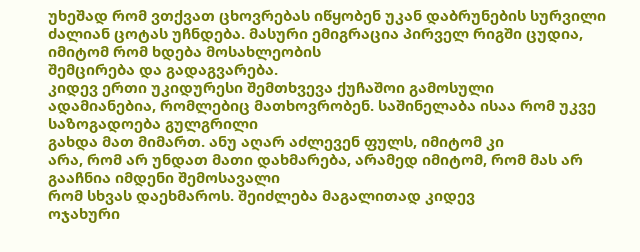უხეშად რომ ვთქვათ ცხოვრებას იწყობენ უკან დაბრუნების სურვილი
ძალიან ცოტას უჩნდება. მასური ემიგრაცია პირველ რიგში ცუდია, იმიტომ რომ ხდება მოსახლეობის
შემცირება და გადაგვარება.
კიდევ ერთი უკიდურესი შემთხვევა ქუჩაშოი გამოსული
ადამიანებია, რომლებიც მათხოვრობენ. საშინელაბა ისაა რომ უკვე საზოგადოება გულგრილი
გახდა მათ მიმართ. ანუ აღარ აძლევენ ფულს, იმიტომ კი
არა, რომ არ უნდათ მათი დახმარება, არამედ იმიტომ, რომ მას არ გააჩნია იმდენი შემოსავალი
რომ სხვას დაეხმაროს. შეიძლება მაგალითად კიდევ
ოჯახური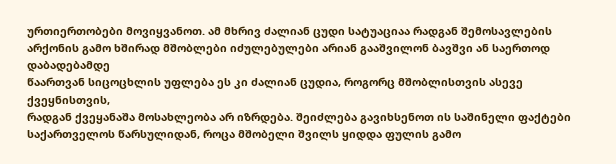ურთიერთობები მოვიყვანოთ. ამ მხრივ ძალიან ცუდი სატუაციაა რადგან შემოსავლების
არქონის გამო ხშირად მშობლები იძულებულები არიან გააშვილონ ბავშვი ან საერთოდ დაბადებამდე
წაართვან სიცოცხლის უფლება ეს კი ძალიან ცუდია, როგორც მშობლისთვის ასევე ქვეყნისთვის,
რადგან ქვეყანაშა მოსახლეობა არ იზრდება. შეიძლება გავიხსენოთ ის საშინელი ფაქტები
საქართველოს წარსულიდან, როცა მშობელი შვილს ყიდდა ფულის გამო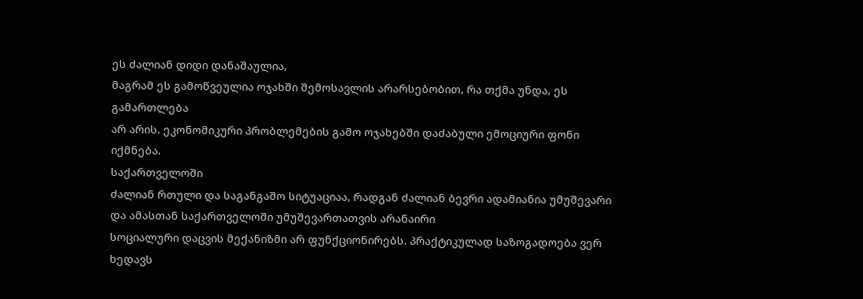ეს ძალიან დიდი დანაშაულია,
მაგრამ ეს გამოწვეულია ოჯახში შემოსავლის არარსებობით, რა თქმა უნდა, ეს გამართლება
არ არის. ეკონომიკური პრობლემების გამო ოჯახებში დაძაბული ემოციური ფონი იქმნება.
საქართველოში
ძალიან რთული და საგანგაშო სიტუაციაა, რადგან ძალიან ბევრი ადამიანია უმუშევარი და ამასთან საქართველოში უმუშევართათვის არანაირი
სოციალური დაცვის მექანიზმი არ ფუნქციონირებს. პრაქტიკულად საზოგადოება ვერ ხედავს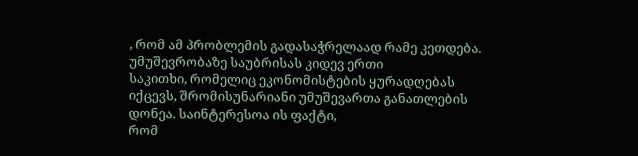, რომ ამ პრობლემის გადასაჭრელაად რამე კეთდება. უმუშევრობაზე საუბრისას კიდევ ერთი
საკითხი, რომელიც ეკონომისტების ყურადღებას
იქცევს, შრომისუნარიანი უმუშევართა განათლების დონეა. საინტერესოა ის ფაქტი,
რომ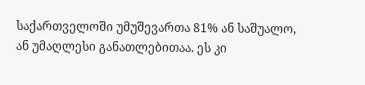საქართველოში უმუშევართა 81% ან საშუალო,
ან უმაღლესი განათლებითაა. ეს კი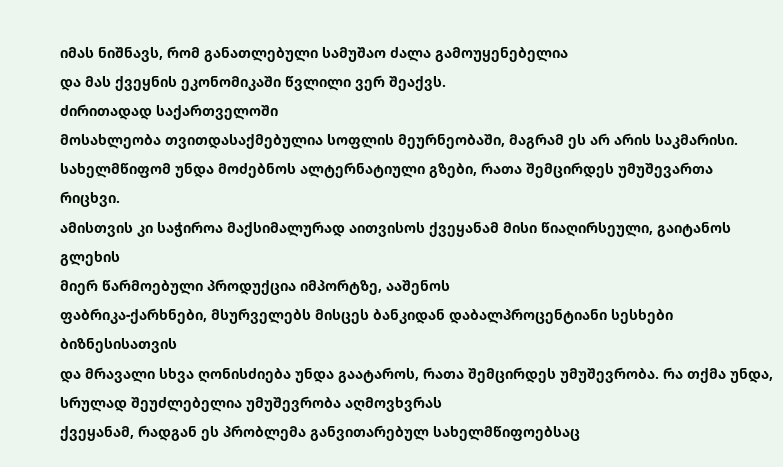იმას ნიშნავს, რომ განათლებული სამუშაო ძალა გამოუყენებელია
და მას ქვეყნის ეკონომიკაში წვლილი ვერ შეაქვს.
ძირითადად საქართველოში
მოსახლეობა თვითდასაქმებულია სოფლის მეურნეობაში, მაგრამ ეს არ არის საკმარისი.
სახელმწიფომ უნდა მოძებნოს ალტერნატიული გზები, რათა შემცირდეს უმუშევართა რიცხვი.
ამისთვის კი საჭიროა მაქსიმალურად აითვისოს ქვეყანამ მისი წიაღირსეული, გაიტანოს გლეხის
მიერ წარმოებული პროდუქცია იმპორტზე, ააშენოს
ფაბრიკა-ქარხნები, მსურველებს მისცეს ბანკიდან დაბალპროცენტიანი სესხები ბიზნესისათვის
და მრავალი სხვა ღონისძიება უნდა გაატაროს, რათა შემცირდეს უმუშევრობა. რა თქმა უნდა,
სრულად შეუძლებელია უმუშევრობა აღმოვხვრას
ქვეყანამ, რადგან ეს პრობლემა განვითარებულ სახელმწიფოებსაც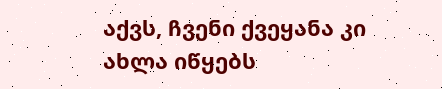აქვს, ჩვენი ქვეყანა კი
ახლა იწყებს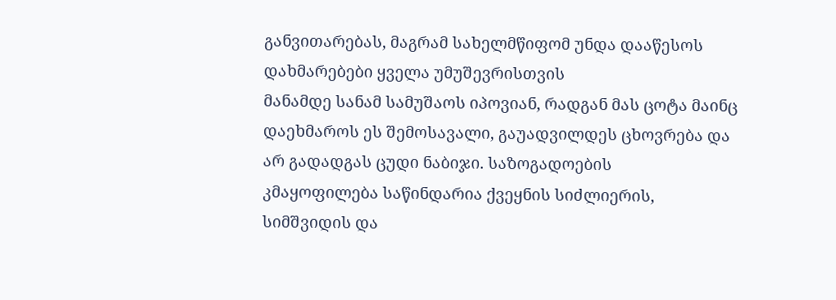განვითარებას, მაგრამ სახელმწიფომ უნდა დააწესოს დახმარებები ყველა უმუშევრისთვის
მანამდე სანამ სამუშაოს იპოვიან, რადგან მას ცოტა მაინც დაეხმაროს ეს შემოსავალი, გაუადვილდეს ცხოვრება და არ გადადგას ცუდი ნაბიჯი. საზოგადოების
კმაყოფილება საწინდარია ქვეყნის სიძლიერის,
სიმშვიდის და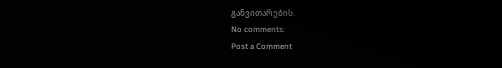განვითარების.
No comments:
Post a Comment